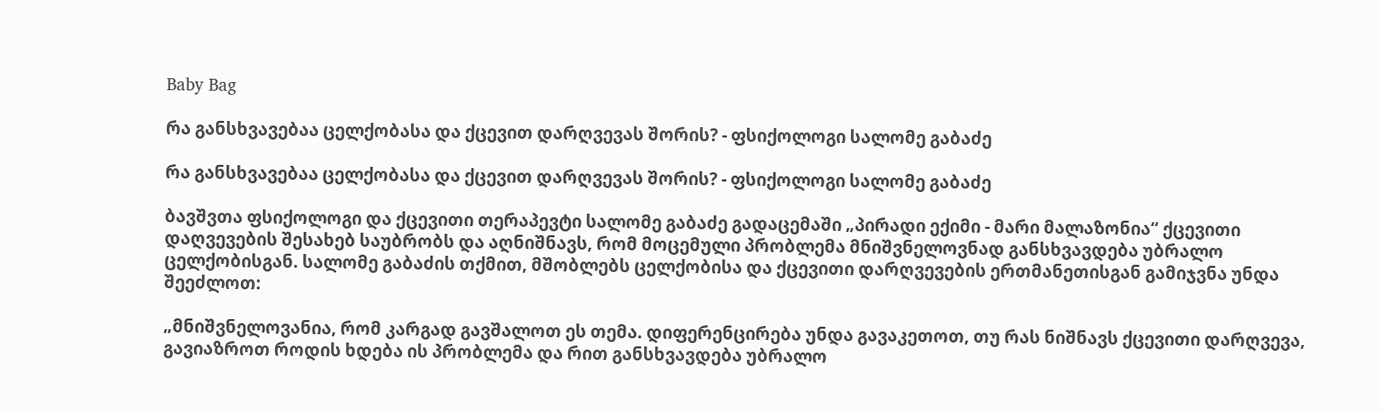Baby Bag

რა განსხვავებაა ცელქობასა და ქცევით დარღვევას შორის? - ფსიქოლოგი სალომე გაბაძე

რა განსხვავებაა ცელქობასა და ქცევით დარღვევას შორის? - ფსიქოლოგი სალომე გაბაძე

ბავშვთა ფსიქოლოგი და ქცევითი თერაპევტი სალომე გაბაძე გადაცემაში „პირადი ექიმი - მარი მალაზონია“ ქცევითი დაღვევების შესახებ საუბრობს და აღნიშნავს, რომ მოცემული პრობლემა მნიშვნელოვნად განსხვავდება უბრალო ცელქობისგან. სალომე გაბაძის თქმით, მშობლებს ცელქობისა და ქცევითი დარღვევების ერთმანეთისგან გამიჯვნა უნდა შეეძლოთ:

„მნიშვნელოვანია, რომ კარგად გავშალოთ ეს თემა. დიფერენცირება უნდა გავაკეთოთ, თუ რას ნიშნავს ქცევითი დარღვევა, გავიაზროთ როდის ხდება ის პრობლემა და რით განსხვავდება უბრალო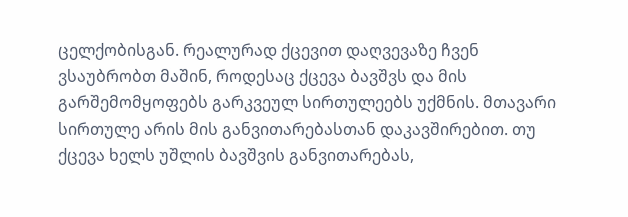ცელქობისგან. რეალურად ქცევით დაღვევაზე ჩვენ ვსაუბრობთ მაშინ, როდესაც ქცევა ბავშვს და მის გარშემომყოფებს გარკვეულ სირთულეებს უქმნის. მთავარი სირთულე არის მის განვითარებასთან დაკავშირებით. თუ ქცევა ხელს უშლის ბავშვის განვითარებას,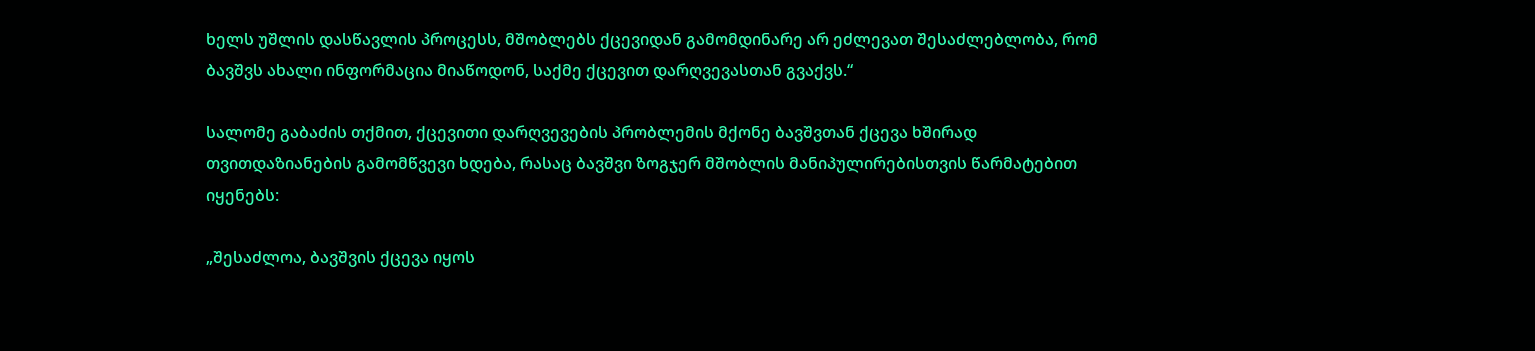ხელს უშლის დასწავლის პროცესს, მშობლებს ქცევიდან გამომდინარე არ ეძლევათ შესაძლებლობა, რომ ბავშვს ახალი ინფორმაცია მიაწოდონ, საქმე ქცევით დარღვევასთან გვაქვს.“

სალომე გაბაძის თქმით, ქცევითი დარღვევების პრობლემის მქონე ბავშვთან ქცევა ხშირად თვითდაზიანების გამომწვევი ხდება, რასაც ბავშვი ზოგჯერ მშობლის მანიპულირებისთვის წარმატებით იყენებს:

„შესაძლოა, ბავშვის ქცევა იყოს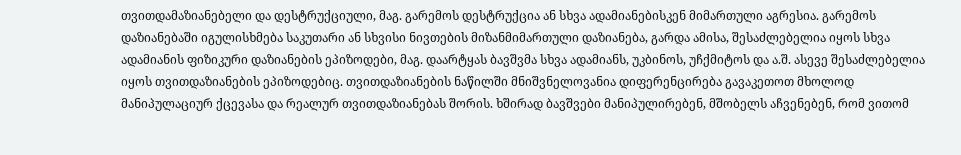თვითდამაზიანებელი და დესტრუქციული, მაგ. გარემოს დესტრუქცია ან სხვა ადამიანებისკენ მიმართული აგრესია. გარემოს დაზიანებაში იგულისხმება საკუთარი ან სხვისი ნივთების მიზანმიმართული დაზიანება, გარდა ამისა, შესაძლებელია იყოს სხვა ადამიანის ფიზიკური დაზიანების ეპიზოდები, მაგ. დაარტყას ბავშვმა სხვა ადამიანს, უკბინოს, უჩქმიტოს და ა.შ. ასევე შესაძლებელია იყოს თვითდაზიანების ეპიზოდებიც. თვითდაზიანების ნაწილში მნიშვნელოვანია დიფერენცირება გავაკეთოთ მხოლოდ მანიპულაციურ ქცევასა და რეალურ თვითდაზიანებას შორის. ხშირად ბავშვები მანიპულირებენ, მშობელს აჩვენებენ, რომ ვითომ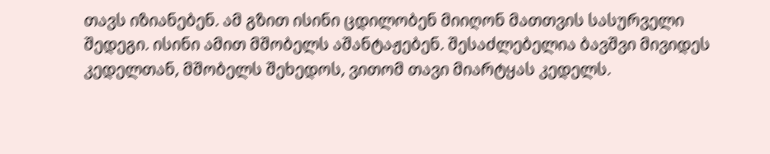თავს იზიანებენ. ამ გზით ისინი ცდილობენ მიიღონ მათთვის სასურველი შედეგი. ისინი ამით მშობელს აშანტაჟებენ. შესაძლებელია ბავშვი მივიდეს კედელთან, მშობელს შეხედოს, ვითომ თავი მიარტყას კედელს.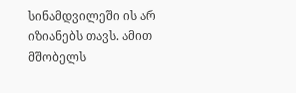სინამდვილეში ის არ იზიანებს თავს. ამით მშობელს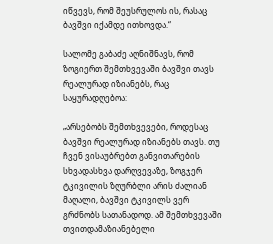იწვევს, რომ შეუსრულოს ის, რასაც ბავშვი იქამდე ითხოვდა.“

სალომე გაბაძე აღნიშნავს, რომ ზოგიერთ შემთხვევაში ბავშვი თავს რეალურად იზიანებს, რაც საყურადღებოა:

„არსებობს შემთხვევები, როდესაც ბავშვი რეალურად იზიანებს თავს. თუ ჩვენ ვისაუბრებთ განვითარების სხვადასხვა დარღვევაზე, ზოგჯერ ტკივილის ზღურბლი არის ძალიან მაღალი, ბავშვი ტკივილს ვერ გრძნობს სათანადოდ. ამ შემთხვევაში თვითდამაზიანებელი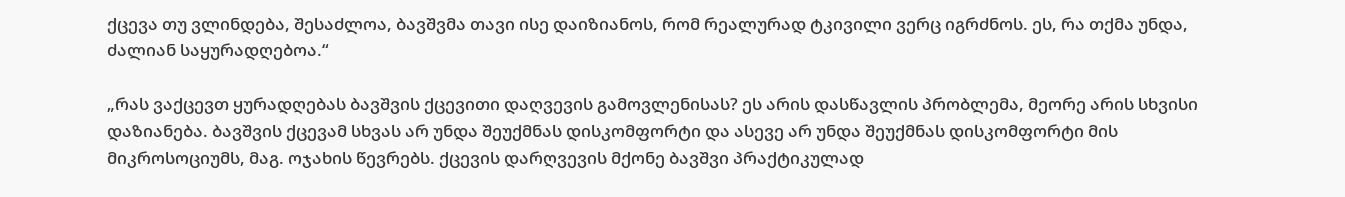ქცევა თუ ვლინდება, შესაძლოა, ბავშვმა თავი ისე დაიზიანოს, რომ რეალურად ტკივილი ვერც იგრძნოს. ეს, რა თქმა უნდა, ძალიან საყურადღებოა.“

„რას ვაქცევთ ყურადღებას ბავშვის ქცევითი დაღვევის გამოვლენისას? ეს არის დასწავლის პრობლემა, მეორე არის სხვისი დაზიანება. ბავშვის ქცევამ სხვას არ უნდა შეუქმნას დისკომფორტი და ასევე არ უნდა შეუქმნას დისკომფორტი მის მიკროსოციუმს, მაგ. ოჯახის წევრებს. ქცევის დარღვევის მქონე ბავშვი პრაქტიკულად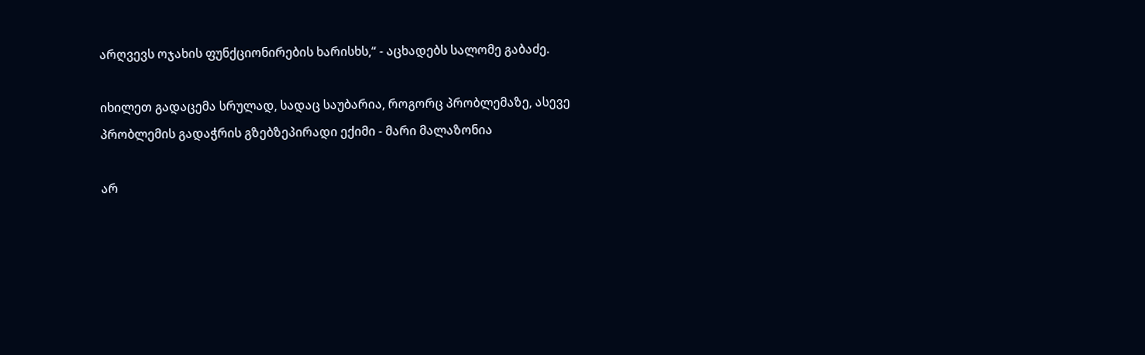არღვევს ოჯახის ფუნქციონირების ხარისხს,“ - აცხადებს სალომე გაბაძე.

იხილეთ გადაცემა სრულად, სადაც საუბარია, როგორც პრობლემაზე, ასევე პრობლემის გადაჭრის გზებზეპირადი ექიმი - მარი მალაზონია

არ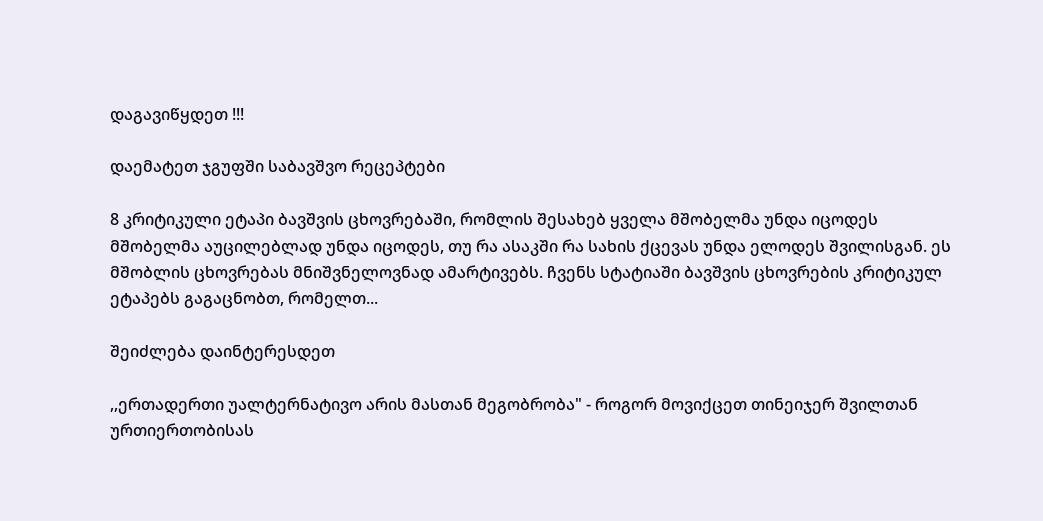დაგავიწყდეთ !!!

დაემატეთ ჯგუფში საბავშვო რეცეპტები

8 კრიტიკული ეტაპი ბავშვის ცხოვრებაში, რომლის შესახებ ყველა მშობელმა უნდა იცოდეს
მშობელმა აუცილებლად უნდა იცოდეს, თუ რა ასაკში რა სახის ქცევას უნდა ელოდეს შვილისგან. ეს მშობლის ცხოვრებას მნიშვნელოვნად ამარტივებს. ჩვენს სტატიაში ბავშვის ცხოვრების კრიტიკულ ეტაპებს გაგაცნობთ, რომელთ...

შეიძლება დაინტერესდეთ

,,ერთადერთი უალტერნატივო არის მასთან მეგობრობა" - როგორ მოვიქცეთ თინეიჯერ შვილთან ურთიერთობისას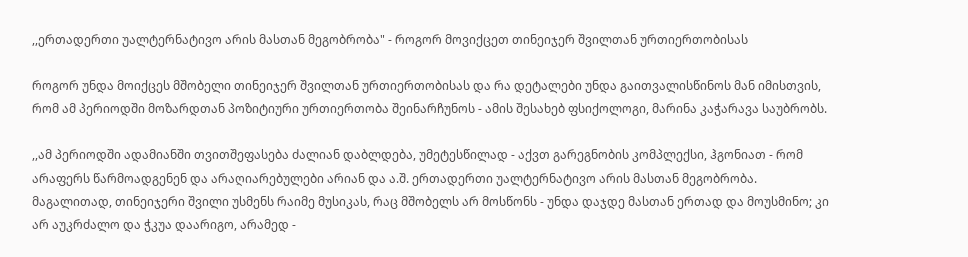,,ერთადერთი უალტერნატივო არის მასთან მეგობრობა" - როგორ მოვიქცეთ თინეიჯერ შვილთან ურთიერთობისას

როგორ უნდა მოიქცეს მშობელი თინეიჯერ შვილთან ურთიერთობისას და რა დეტალები უნდა გაითვალისწინოს მან იმისთვის, რომ ამ პერიოდში მოზარდთან პოზიტიური ურთიერთობა შეინარჩუნოს - ამის შესახებ ფსიქოლოგი, მარინა კაჭარავა საუბრობს.

,,ამ პერიოდში ადამიანში თვითშეფასება ძალიან დაბლდება, უმეტესწილად - აქვთ გარეგნობის კომპლექსი, ჰგონიათ - რომ არაფერს წარმოადგენენ და არაღიარებულები არიან და ა.შ. ერთადერთი უალტერნატივო არის მასთან მეგობრობა. მაგალითად, თინეიჯერი შვილი უსმენს რაიმე მუსიკას, რაც მშობელს არ მოსწონს - უნდა დაჯდე მასთან ერთად და მოუსმინო; კი არ აუკრძალო და ჭკუა დაარიგო, არამედ -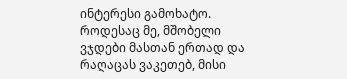ინტერესი გამოხატო. როდესაც მე, მშობელი ვჯდები მასთან ერთად და რაღაცას ვაკეთებ, მისი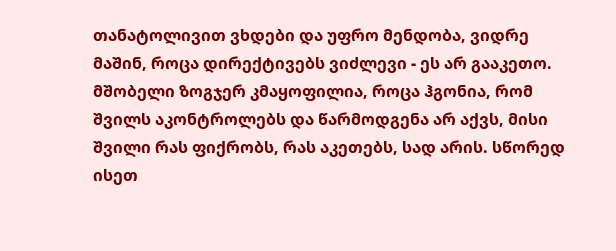თანატოლივით ვხდები და უფრო მენდობა, ვიდრე მაშინ, როცა დირექტივებს ვიძლევი - ეს არ გააკეთო. მშობელი ზოგჯერ კმაყოფილია, როცა ჰგონია, რომ შვილს აკონტროლებს და წარმოდგენა არ აქვს, მისი შვილი რას ფიქრობს, რას აკეთებს, სად არის. სწორედ ისეთ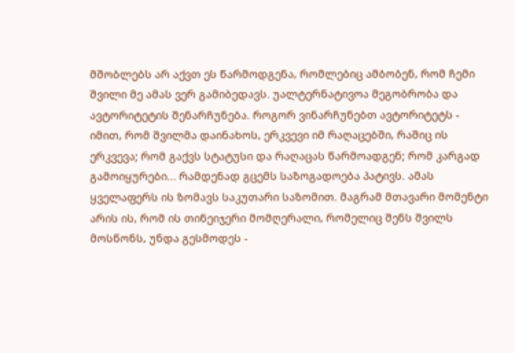მშობლებს არ აქვთ ეს წარმოდგენა, რომლებიც ამბობენ, რომ ჩემი შვილი მე ამას ვერ გამიბედავს. უალტერნატივოა მეგობრობა და ავტორიტეტის შენარჩუნება. როგორ ვინარჩუნებთ ავტორიტეტს - იმით, რომ შვილმა დაინახოს, ერკვევი იმ რაღაცებში, რაშიც ის ერკვევა; რომ გაქვს სტატუსი და რაღაცას წარმოადგენ; რომ კარგად გამოიყურები... რამდენად გცემს საზოგადოება პატივს. ამას ყველაფერს ის ზომავს საკუთარი საზომით. მაგრამ მთავარი მომენტი არის ის, რომ ის თინეიჯერი მომღერალი, რომელიც შენს შვილს მოსწონს, უნდა გესმოდეს -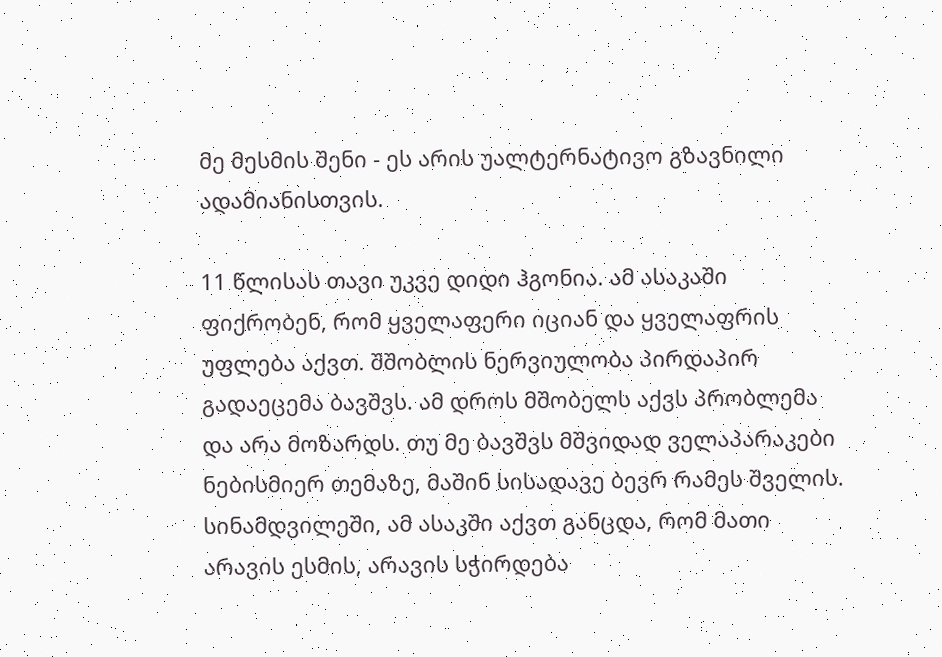მე მესმის შენი - ეს არის უალტერნატივო გზავნილი ადამიანისთვის.

11 წლისას თავი უკვე დიდი ჰგონია. ამ ასაკაში ფიქრობენ, რომ ყველაფერი იციან და ყველაფრის უფლება აქვთ. შშობლის ნერვიულობა პირდაპირ გადაეცემა ბავშვს. ამ დროს მშობელს აქვს პრობლემა და არა მოზარდს. თუ მე ბავშვს მშვიდად ველაპარაკები ნებისმიერ თემაზე, მაშინ სისადავე ბევრ რამეს შველის. სინამდვილეში, ამ ასაკში აქვთ განცდა, რომ მათი არავის ესმის, არავის სჭირდება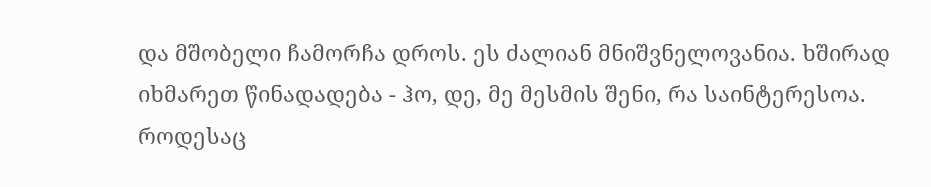და მშობელი ჩამორჩა დროს. ეს ძალიან მნიშვნელოვანია. ხშირად იხმარეთ წინადადება - ჰო, დე, მე მესმის შენი, რა საინტერესოა. როდესაც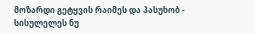მოზარდი გეტყვის რაიმეს და პასუხობ - სისულელეს ნუ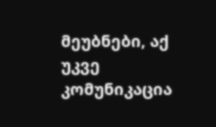მეუბნები, აქ უკვე კომუნიკაცია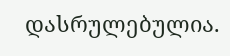დასრულებულია.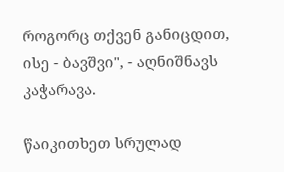როგორც თქვენ განიცდით, ისე - ბავშვი", - აღნიშნავს კაჭარავა.

წაიკითხეთ სრულად